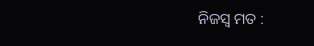ନିଜସ୍ୱ ମତ :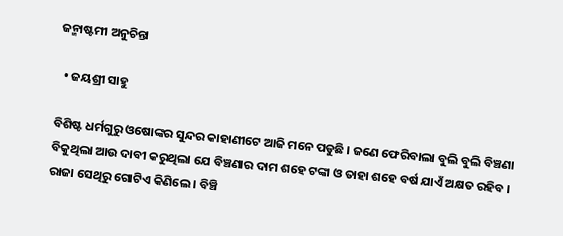ଜନ୍ମାଷ୍ଟମୀ ଅନୁଚିନ୍ତା

  • ଜୟଶ୍ରୀ ସାହୁ

ବିଶିଷ୍ଟ ଧର୍ମଗୁରୁ ଓଷୋଙ୍କର ସୁନ୍ଦର କାହାଣୀଟେ ଆଜି ମନେ ପଡୁଛି । ଜଣେ ଫେରିବାଲା ବୁଲି ବୁଲି ବିଞ୍ଚଣା ବିକୁଥିଲା ଆଉ ଦାବୀ କରୁଥିଲା ଯେ ବିଞ୍ଚଣାର ଦାମ ଶହେ ଟଙ୍କା ଓ ତାହା ଶହେ ବର୍ଷ ଯାଏଁ ଅକ୍ଷତ ରହିବ । ରାଜା ସେଥିରୁ ଗୋଟିଏ କିଣିଲେ । ବିଞ୍ଚି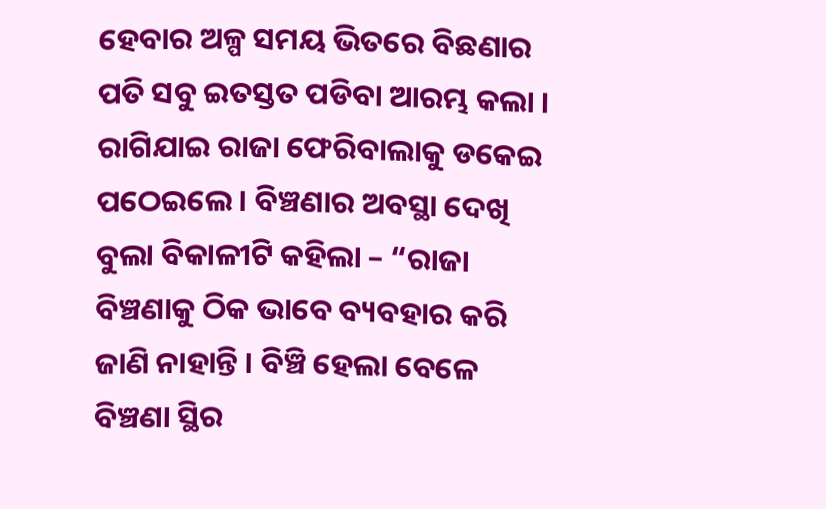ହେବାର ଅଳ୍ପ ସମୟ ଭିତରେ ବିଛଣାର ପତି ସବୁ ଇତସ୍ତତ ପଡିବା ଆରମ୍ଭ କଲା । ରାଗିଯାଇ ରାଜା ଫେରିବାଲାକୁ ଡକେଇ ପଠେଇଲେ । ବିଞ୍ଚଣାର ଅବସ୍ଥା ଦେଖି ବୁଲା ବିକାଳୀଟି କହିଲା – “ରାଜା ବିଞ୍ଚଣାକୁ ଠିକ ଭାବେ ବ୍ୟବହାର କରି ଜାଣି ନାହାନ୍ତି । ବିଞ୍ଚି ହେଲା ବେଳେ ବିଞ୍ଚଣା ସ୍ଥିର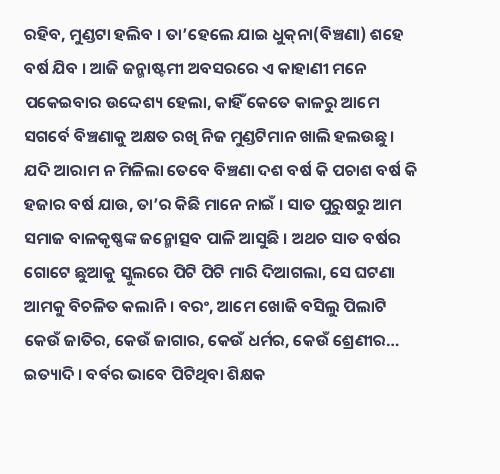ରହିବ, ମୁଣ୍ଡଟା ହଲିବ । ତା’ହେଲେ ଯାଇ ଧୁକ୍‌ନା(ବିଞ୍ଚଣା) ଶହେ ବର୍ଷ ଯିବ । ଆଜି ଜନ୍ମାଷ୍ଟମୀ ଅବସରରେ ଏ କାହାଣୀ ମନେ ପକେଇବାର ଉଦ୍ଦେଶ୍ୟ ହେଲା, କାହିଁ କେତେ କାଳରୁ ଆମେ ସଗର୍ବେ ବିଞ୍ଚଣାକୁ ଅକ୍ଷତ ରଖି ନିଜ ମୁଣ୍ଡଟିମାନ ଖାଲି ହଲଉଛୁ । ଯଦି ଆରାମ ନ ମିଳିଲା ତେବେ ବିଞ୍ଚଣା ଦଶ ବର୍ଷ କି ପଚାଶ ବର୍ଷ କି ହଜାର ବର୍ଷ ଯାଉ, ତା’ର କିଛି ମାନେ ନାଇଁ । ସାତ ପୁରୁଷରୁ ଆମ ସମାଜ ବାଳକୃଷ୍ଣଙ୍କ ଜନ୍ମୋତ୍ସବ ପାଳି ଆସୁଛି । ଅଥଚ ସାତ ବର୍ଷର ଗୋଟେ ଛୁଆକୁ ସ୍କୁଲରେ ପିଟି ପିଟି ମାରି ଦିଆଗଲା, ସେ ଘଟଣା ଆମକୁ ବିଚଳିତ କଲାନି । ବରଂ, ଆମେ ଖୋଜି ବସିଲୁ ପିଲାଟି କେଉଁ ଜାତିର, କେଉଁ ଜାଗାର, କେଉଁ ଧର୍ମର, କେଉଁ ଶ୍ରେଣୀର… ଇତ୍ୟାଦି । ବର୍ବର ଭାବେ ପିଟିଥିବା ଶିକ୍ଷକ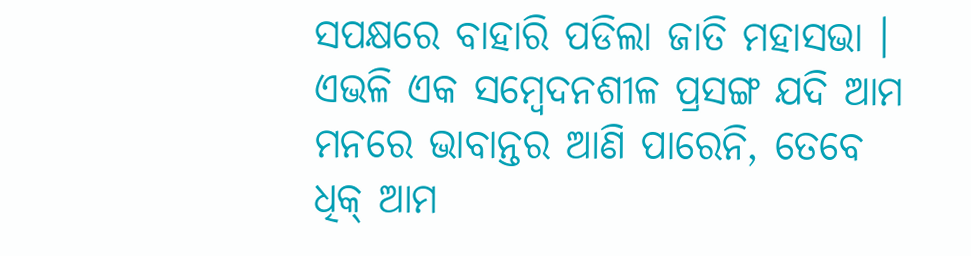ସପକ୍ଷରେ ବାହାରି ପଡିଲା ଜାତି ମହାସଭା । ଏଭଳି ଏକ ସମ୍ବେଦନଶୀଳ ପ୍ରସଙ୍ଗ ଯଦି ଆମ ମନରେ ଭାବାନ୍ତର ଆଣି ପାରେନି, ତେବେ ଧିକ୍‌ ଆମ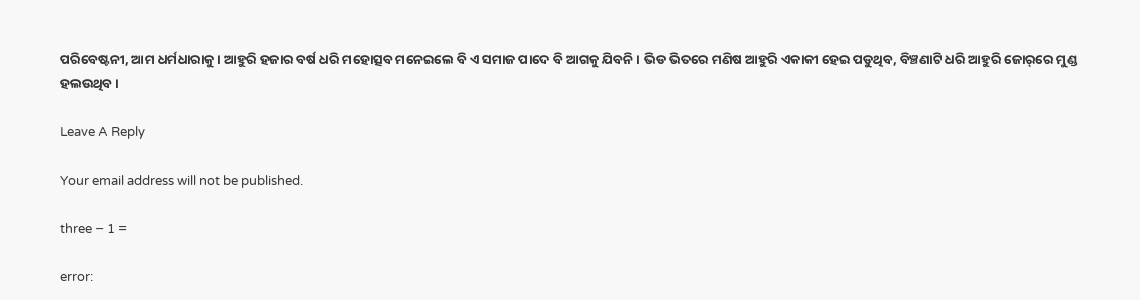ପରିବେଷ୍ଟନୀ, ଆମ ଧର୍ମଧାରାକୁ । ଆହୁରି ହଜାର ବର୍ଷ ଧରି ମହୋତ୍ସବ ମନେଇଲେ ବି ଏ ସମାଜ ପାଦେ ବି ଆଗକୁ ଯିବନି । ଭିଡ ଭିତରେ ମଣିଷ ଆହୁରି ଏକାକୀ ହେଇ ପଡୁଥିବ, ବିଞ୍ଚଣାଟି ଧରି ଆହୁରି ଜୋର୍‌ରେ ମୁଣ୍ଡ ହଲଉଥିବ ।

Leave A Reply

Your email address will not be published.

three − 1 =

error: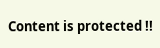Content is protected !!